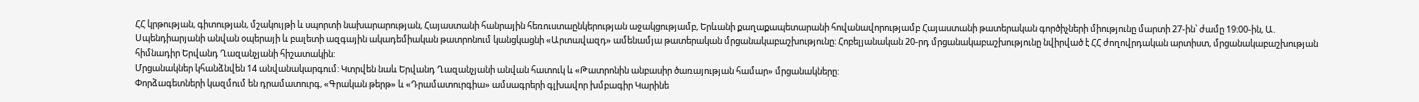ՀՀ կրթության, գիտության, մշակույթի և սպորտի նախարարության, Հայաստանի հանրային հեռուստաընկերության աջակցությամբ, Երևանի քաղաքապետարանի հովանավորությամբ Հայաստանի թատերական գործիչների միությունը մարտի 27-ին՝ ժամը 19։00-ին, Ա. Սպենդիարյանի անվան օպերայի և բալետի ազգային ակադեմիական թատրոնում կանցկացնի «Արտավազդ» ամենամյա թատերական մրցանակաբաշխությունը: Հոբելյանական 20-րդ մրցանակաբաշխությունը նվիրված է ՀՀ ժողովրդական արտիստ, մրցանակաբաշխության հիմնադիր Երվանդ Ղազանչյանի հիշատակին:
Մրցանակներ կհանձնվեն 14 անվանակարգում: Կտրվեն նաև Երվանդ Ղազանչյանի անվան հատուկ և «Թատրոնին անբասիր ծառայության համար» մրցանակները:
Փորձագետների կազմում են դրամատուրգ, «Գրական թերթ» և «Դրամատուրգիա» ամսագրերի գլխավոր խմբագիր Կարինե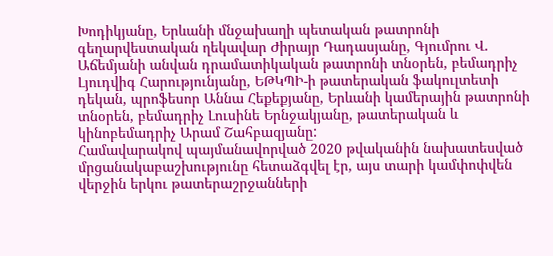Խոդիկյանը, Երևանի մնջախաղի պետական թատրոնի գեղարվեստական ղեկավար Ժիրայր Դադասյանը, Գյումրու Վ. Աճեմյանի անվան դրամատիկական թատրոնի տնօրեն, բեմադրիչ Լյուդվիգ Հարությունյանը, ԵԹԿՊԻ-ի թատերական ֆակուլտետի դեկան, պրոֆեսոր Աննա Հեքեքյանը, Երևանի կամերային թատրոնի տնօրեն, բեմադրիչ Լուսինե Երնջակյանը, թատերական և կինոբեմադրիչ Արամ Շահբազյանը:
Համավարակով պայմանավորված 2020 թվականին նախատեսված մրցանակաբաշխությունը հետաձգվել էր, այս տարի կամփոփվեն վերջին երկու թատերաշրջանների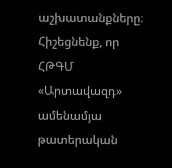աշխատանքները։
Հիշեցնենք, որ ՀԹԳՄ «Արտավազդ» ամենամյա թատերական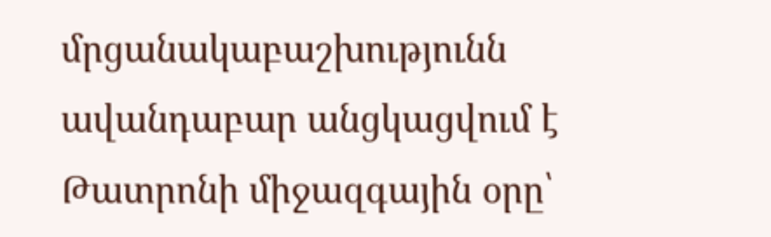մրցանակաբաշխությունն ավանդաբար անցկացվում է Թատրոնի միջազգային օրը՝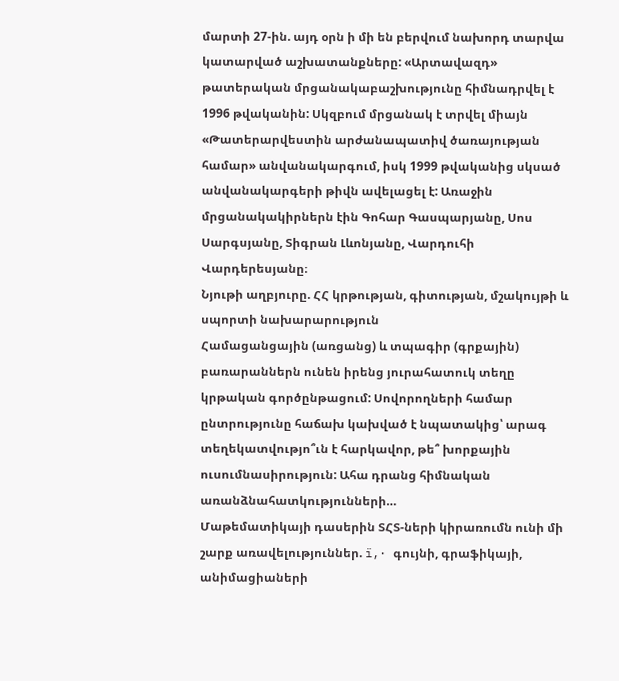մարտի 27-ին. այդ օրն ի մի են բերվում նախորդ տարվա կատարված աշխատանքները: «Արտավազդ» թատերական մրցանակաբաշխությունը հիմնադրվել է 1996 թվականին: Սկզբում մրցանակ է տրվել միայն «Թատերարվեստին արժանապատիվ ծառայության համար» անվանակարգում, իսկ 1999 թվականից սկսած անվանակարգերի թիվն ավելացել է: Առաջին մրցանակակիրներն էին Գոհար Գասպարյանը, Սոս Սարգսյանը, Տիգրան Լևոնյանը, Վարդուհի Վարդերեսյանը։
Նյութի աղբյուրը. ՀՀ կրթության, գիտության, մշակույթի և սպորտի նախարարություն
Համացանցային (առցանց) և տպագիր (գրքային) բառարաններն ունեն իրենց յուրահատուկ տեղը կրթական գործընթացում: Սովորողների համար ընտրությունը հաճախ կախված է նպատակից՝ արագ տեղեկատվությո՞ւն է հարկավոր, թե՞ խորքային ուսումնասիրություն: Ահա դրանց հիմնական առանձնահատկությունների…
Մաթեմատիկայի դասերին ՏՀՏ-ների կիրառումն ունի մի շարք առավելություններ. ï‚· գույնի, գրաֆիկայի, անիմացիաների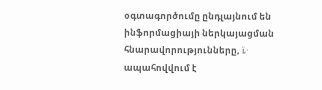օգտագործումը ընդլայնում են ինֆորմացիայի ներկայացման հնարավորությունները, ï‚· ապահովվում է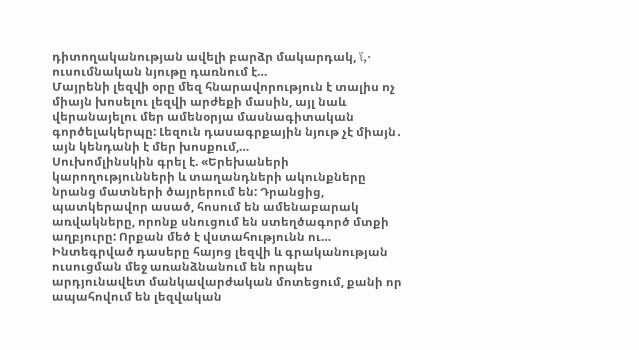դիտողականության ավելի բարձր մակարդակ, ï‚· ուսումնական նյութը դառնում է…
Մայրենի լեզվի օրը մեզ հնարավորություն է տալիս ոչ միայն խոսելու լեզվի արժեքի մասին, այլ նաև վերանայելու մեր ամենօրյա մասնագիտական գործելակերպը: Լեզուն դասագրքային նյութ չէ միայն․ այն կենդանի է մեր խոսքում,…
Սուխոմլինսկին գրել է. «Երեխաների կարողությունների և տաղանդների ակունքները նրանց մատների ծայրերում են: Դրանցից, պատկերավոր ասած, հոսում են ամենաբարակ առվակները, որոնք սնուցում են ստեղծագործ մտքի աղբյուրը: Որքան մեծ է վստահությունն ու…
Ինտեգրված դասերը հայոց լեզվի և գրականության ուսուցման մեջ առանձնանում են որպես արդյունավետ մանկավարժական մոտեցում, քանի որ ապահովում են լեզվական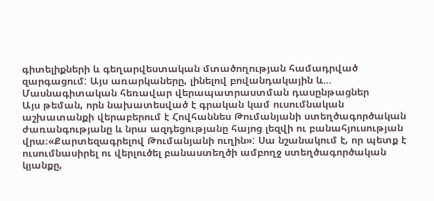գիտելիքների և գեղարվեստական մտածողության համադրված զարգացում: Այս առարկաները, լինելով բովանդակային և…
Մասնագիտական հեռավար վերապատրաստման դասընթացներ
Այս թեման, որն նախատեսված է գրական կամ ուսումնական աշխատանքի վերաբերում է Հովհաննես Թումանյանի ստեղծագործական ժառանգությանը և նրա ազդեցությանը հայոց լեզվի ու բանահյուսության վրա։«Քարտեզագրելով Թումանյանի ուղին»: Սա նշանակում է, որ պետք է ուսումնասիրել ու վերլուծել բանաստեղծի ամբողջ ստեղծագործական կյանքը,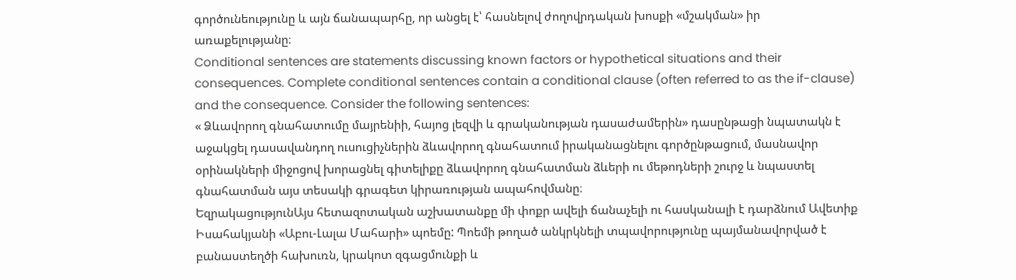գործունեությունը և այն ճանապարհը, որ անցել է՝ հասնելով ժողովրդական խոսքի «մշակման» իր առաքելությանը։
Conditional sentences are statements discussing known factors or hypothetical situations and their consequences. Complete conditional sentences contain a conditional clause (often referred to as the if-clause) and the consequence. Consider the following sentences:
« Ձևավորող գնահատումը մայրենիի, հայոց լեզվի և գրականության դասաժամերին» դասընթացի նպատակն է աջակցել դասավանդող ուսուցիչներին ձևավորող գնահատում իրականացնելու գործընթացում, մասնավոր օրինակների միջոցով խորացնել գիտելիքը ձևավորող գնահատման ձևերի ու մեթոդների շուրջ և նպաստել գնահատման այս տեսակի գրագետ կիրառության ապահովմանը։
ԵզրակացությունԱյս հետազոտական աշխատանքը մի փոքր ավելի ճանաչելի ու հասկանալի է դարձնում Ավետիք Իսահակյանի «Աբու-Լալա Մահարի» պոեմը: Պոեմի թողած անկրկնելի տպավորությունը պայմանավորված է բանաստեղծի հախուռն, կրակոտ զգացմունքի և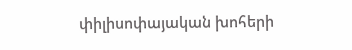փիլիսոփայական խոհերի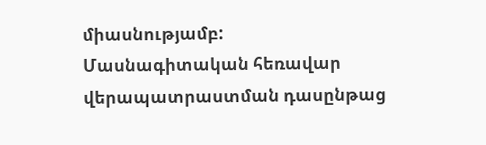միասնությամբ:
Մասնագիտական հեռավար վերապատրաստման դասընթաց